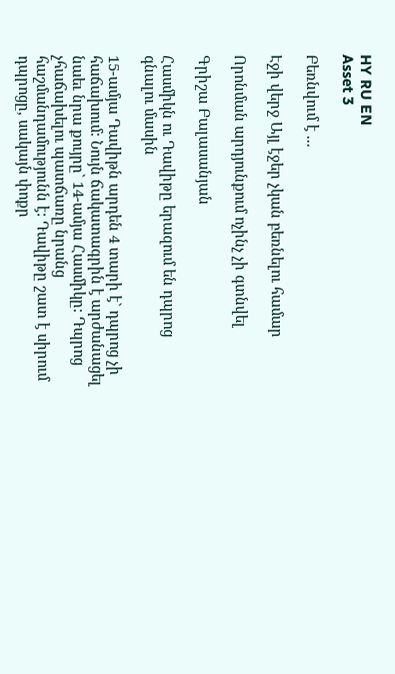HY RU EN
Asset 3

Բեռնվում է ...

Էջի վերջ Այլ էջեր չկան բեռնելու համար

Որոնման արդյունքում ոչինչ չի գտնվել

Գրիշա Բալասանյան

Հասմիկն ու Դավիթը երազում են դպրոց գնալու մասին

15-ամյա Դավիթն արդեն 4 տարի է` դպրոց չի հաճախում: Նույն ճակատագրին է արժանացել նաեւ նրա քույրը` 14-ամյա Հասմիկը: Դպրոց չհաճախելու պատճառը նրանց հաշմանդամությունն է: Դավիթը շատ է սիրում դպրոցը, սակայն փոքր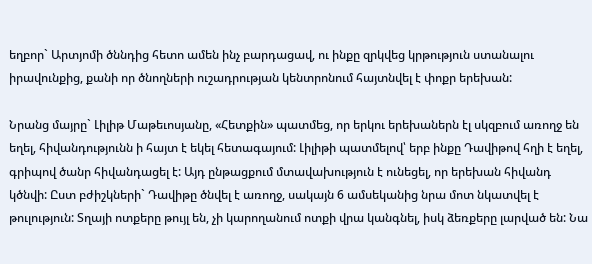եղբոր` Արտյոմի ծննդից հետո ամեն ինչ բարդացավ, ու ինքը զրկվեց կրթություն ստանալու իրավունքից, քանի որ ծնողների ուշադրության կենտրոնում հայտնվել է փոքր երեխան:

Նրանց մայրը` Լիլիթ Մաթեւոսյանը, «Հետքին» պատմեց, որ երկու երեխաներն էլ սկզբում առողջ են եղել, հիվանդությունն ի հայտ է եկել հետագայում: Լիլիթի պատմելով՝ երբ ինքը Դավիթով հղի է եղել, գրիպով ծանր հիվանդացել է: Այդ ընթացքում մտավախություն է ունեցել, որ երեխան հիվանդ կծնվի: Ըստ բժիշկների` Դավիթը ծնվել է առողջ, սակայն 6 ամսեկանից նրա մոտ նկատվել է թուլություն: Տղայի ոտքերը թույլ են, չի կարողանում ոտքի վրա կանգնել, իսկ ձեռքերը լարված են: Նա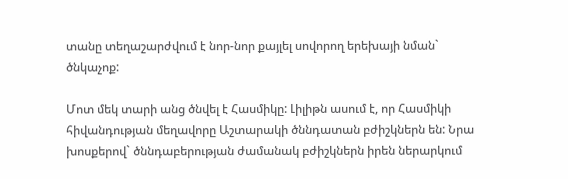տանը տեղաշարժվում է նոր-նոր քայլել սովորող երեխայի նման` ծնկաչոք:

Մոտ մեկ տարի անց ծնվել է Հասմիկը: Լիլիթն ասում է, որ Հասմիկի հիվանդության մեղավորը Աշտարակի ծննդատան բժիշկներն են: Նրա խոսքերով` ծննդաբերության ժամանակ բժիշկներն իրեն ներարկում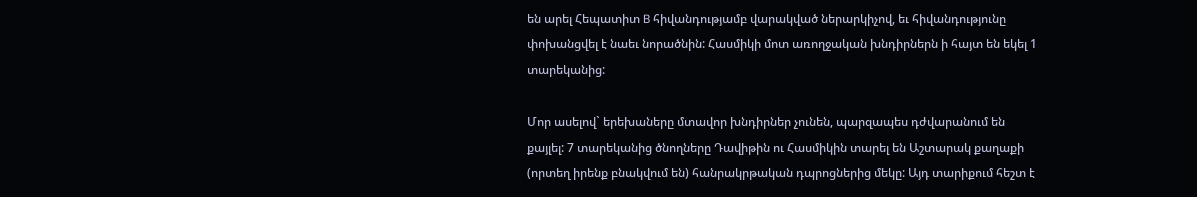են արել Հեպատիտ B հիվանդությամբ վարակված ներարկիչով, եւ հիվանդությունը փոխանցվել է նաեւ նորածնին: Հասմիկի մոտ առողջական խնդիրներն ի հայտ են եկել 1 տարեկանից:

Մոր ասելով` երեխաները մտավոր խնդիրներ չունեն, պարզապես դժվարանում են քայլել: 7 տարեկանից ծնողները Դավիթին ու Հասմիկին տարել են Աշտարակ քաղաքի (որտեղ իրենք բնակվում են) հանրակրթական դպրոցներից մեկը: Այդ տարիքում հեշտ է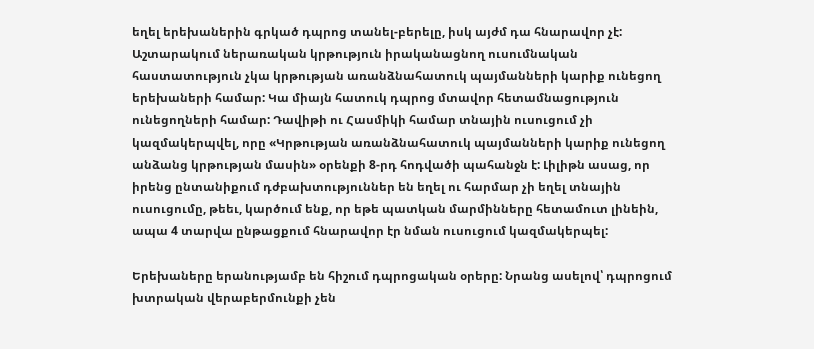եղել երեխաներին գրկած դպրոց տանել-բերելը, իսկ այժմ դա հնարավոր չէ: Աշտարակում ներառական կրթություն իրականացնող ուսումնական հաստատություն չկա կրթության առանձնահատուկ պայմանների կարիք ունեցող երեխաների համար: Կա միայն հատուկ դպրոց մտավոր հետամնացություն ունեցողների համար: Դավիթի ու Հասմիկի համար տնային ուսուցում չի կազմակերպվել, որը «Կրթության առանձնահատուկ պայմանների կարիք ունեցող անձանց կրթության մասին» օրենքի 8-րդ հոդվածի պահանջն է: Լիլիթն ասաց, որ իրենց ընտանիքում դժբախտություններ են եղել ու հարմար չի եղել տնային ուսուցումը, թեեւ, կարծում ենք, որ եթե պատկան մարմինները հետամուտ լինեին, ապա 4 տարվա ընթացքում հնարավոր էր նման ուսուցում կազմակերպել:

Երեխաները երանությամբ են հիշում դպրոցական օրերը: Նրանց ասելով՝ դպրոցում խտրական վերաբերմունքի չեն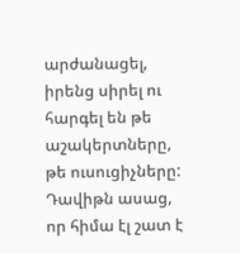արժանացել, իրենց սիրել ու հարգել են թե աշակերտները, թե ուսուցիչները: Դավիթն ասաց, որ հիմա էլ շատ է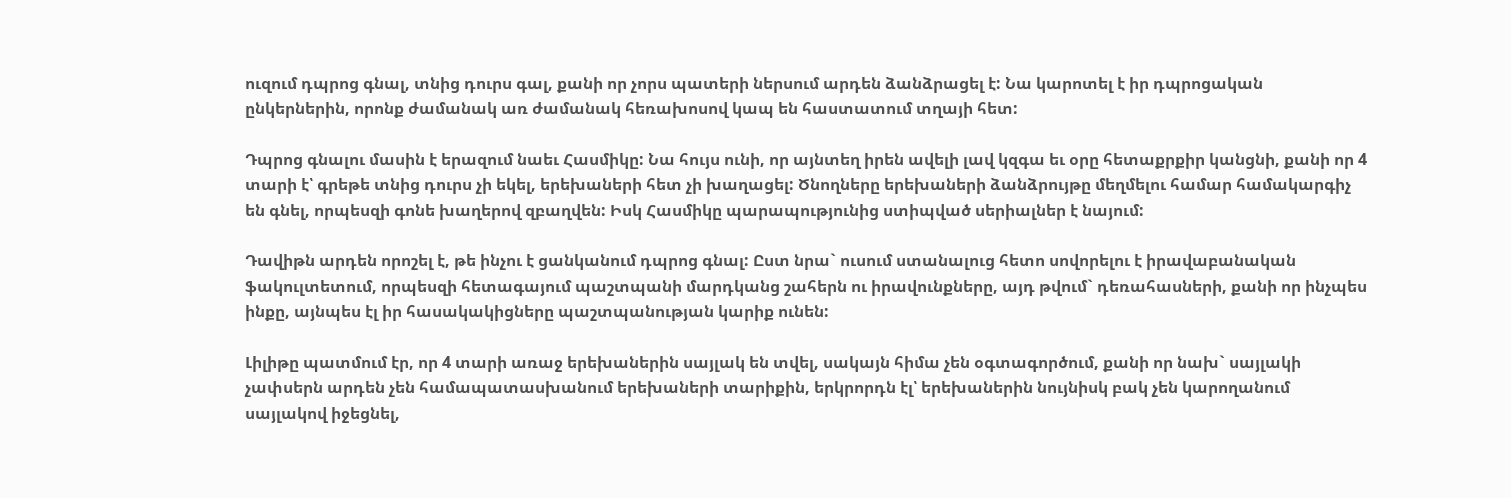ուզում դպրոց գնալ, տնից դուրս գալ, քանի որ չորս պատերի ներսում արդեն ձանձրացել է: Նա կարոտել է իր դպրոցական ընկերներին, որոնք ժամանակ առ ժամանակ հեռախոսով կապ են հաստատում տղայի հետ:

Դպրոց գնալու մասին է երազում նաեւ Հասմիկը: Նա հույս ունի, որ այնտեղ իրեն ավելի լավ կզգա եւ օրը հետաքրքիր կանցնի, քանի որ 4 տարի է՝ գրեթե տնից դուրս չի եկել, երեխաների հետ չի խաղացել: Ծնողները երեխաների ձանձրույթը մեղմելու համար համակարգիչ են գնել, որպեսզի գոնե խաղերով զբաղվեն: Իսկ Հասմիկը պարապությունից ստիպված սերիալներ է նայում:

Դավիթն արդեն որոշել է, թե ինչու է ցանկանում դպրոց գնալ: Ըստ նրա` ուսում ստանալուց հետո սովորելու է իրավաբանական ֆակուլտետում, որպեսզի հետագայում պաշտպանի մարդկանց շահերն ու իրավունքները, այդ թվում` դեռահասների, քանի որ ինչպես ինքը, այնպես էլ իր հասակակիցները պաշտպանության կարիք ունեն:

Լիլիթը պատմում էր, որ 4 տարի առաջ երեխաներին սայլակ են տվել, սակայն հիմա չեն օգտագործում, քանի որ նախ` սայլակի չափսերն արդեն չեն համապատասխանում երեխաների տարիքին, երկրորդն էլ՝ երեխաներին նույնիսկ բակ չեն կարողանում սայլակով իջեցնել,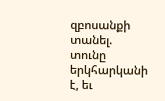զբոսանքի տանել. տունը երկհարկանի է, եւ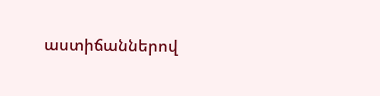աստիճաններով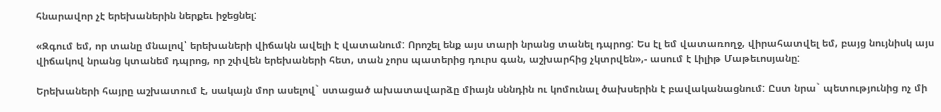հնարավոր չէ երեխաներին ներքեւ իջեցնել:

«Զգում եմ, որ տանը մնալով՝ երեխաների վիճակն ավելի է վատանում: Որոշել ենք այս տարի նրանց տանել դպրոց: Ես էլ եմ վատառողջ, վիրահատվել եմ, բայց նույնիսկ այս վիճակով նրանց կտանեմ դպրոց, որ շփվեն երեխաների հետ, տան չորս պատերից դուրս գան, աշխարհից չկտրվեն»,- ասում է Լիլիթ Մաթեւոսյանը:

Երեխաների հայրը աշխատում է, սակայն մոր ասելով` ստացած ախատավարձը միայն սննդին ու կոմունալ ծախսերին է բավականացնում: Ըստ նրա` պետությունից ոչ մի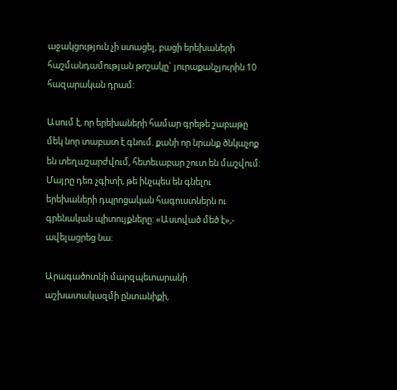աջակցություն չի ստացել, բացի երեխաների հաշմանդամության թոշակը` յուրաքանչյուրին 10 հազարական դրամ:

Ասում է, որ երեխաների համար գրեթե շաբաթը մեկ նոր տաբատ է գնում. քանի որ նրանք ծնկաչոք են տեղաշարժվում, հետեւաբար շուտ են մաշվում: Մայրը դեռ չգիտի, թե ինչպես են գնելու երեխաների դպրոցական հագուստներն ու գրենական պիտույքները: «Աստված մեծ է»,- ավելացրեց նա:

Արագածոտնի մարզպետարանի աշխատակազմի ընտանիքի,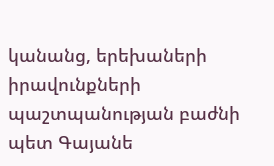կանանց, երեխաների իրավունքների պաշտպանության բաժնի պետ Գայանե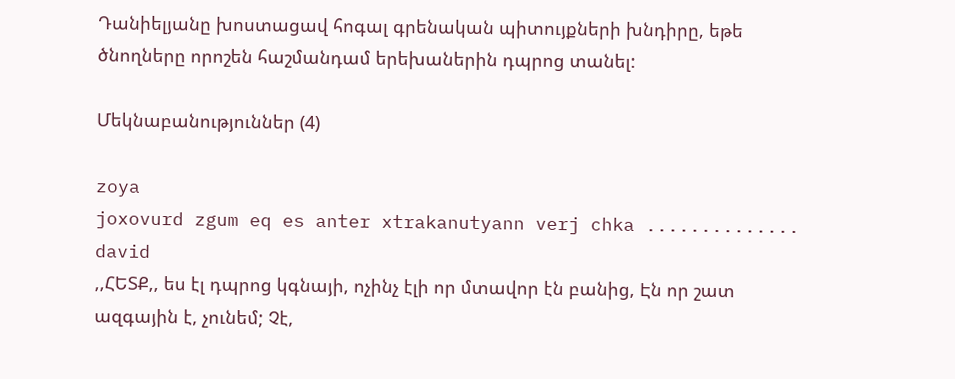Դանիելյանը խոստացավ հոգալ գրենական պիտույքների խնդիրը, եթե ծնողները որոշեն հաշմանդամ երեխաներին դպրոց տանել:

Մեկնաբանություններ (4)

zoya
joxovurd zgum eq es anter xtrakanutyann verj chka ..............
david
,,ՀԵՏՔ,, ես էլ դպրոց կգնայի, ոչինչ էլի որ մտավոր էն բանից, Էն որ շատ ազգային է, չունեմ; Չէ,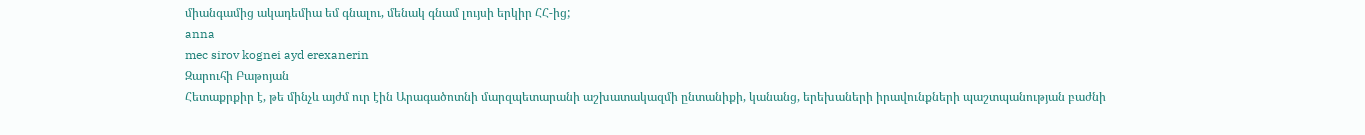միանգամից ակադեմիա եմ գնալու, մենակ գնամ լույսի երկիր ՀՀ-ից;
anna
mec sirov kognei ayd erexanerin
Զարուհի Բաթոյան
Հետաքրքիր է, թե մինչև այժմ ուր էին Արագածոտնի մարզպետարանի աշխատակազմի ընտանիքի, կանանց, երեխաների իրավունքների պաշտպանության բաժնի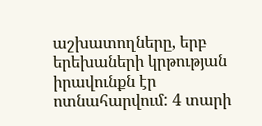աշխատողները, երբ երեխաների կրթության իրավունքն էր ոտնահարվում: 4 տարի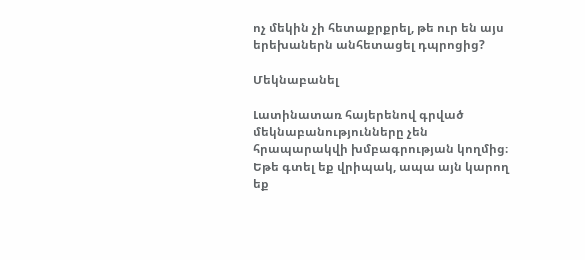ոչ մեկին չի հետաքրքրել, թե ուր են այս երեխաներն անհետացել դպրոցից?

Մեկնաբանել

Լատինատառ հայերենով գրված մեկնաբանությունները չեն հրապարակվի խմբագրության կողմից։
Եթե գտել եք վրիպակ, ապա այն կարող եք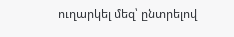ուղարկել մեզ՝ ընտրելով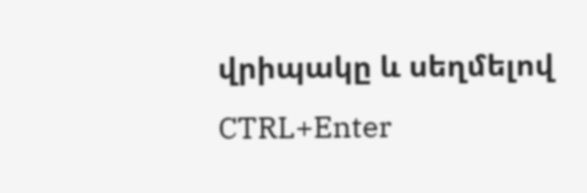վրիպակը և սեղմելով CTRL+Enter